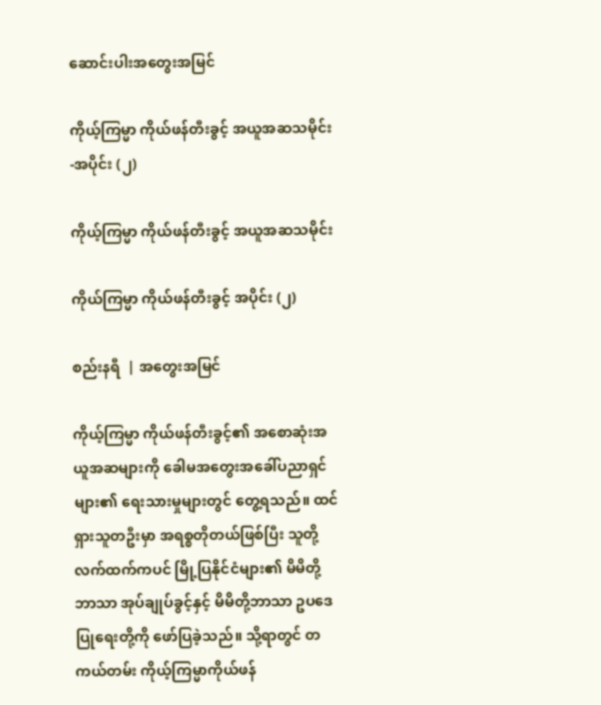ဆောင်းပါးအတွေးအမြင်

ကိုယ့်ကြမ္မာ ကိုယ်ဖန်တီးခွင့် အယူအဆသမိုင်း-အပိုင်း (၂)

ကိုယ့်ကြမ္မာ ကိုယ်ဖန်တီးခွင့် အယူအဆသမိုင်း

ကိုယ်ကြမ္မာ ကိုယ်ဖန်တီးခွင့် အပိုင်း (၂)

စည်းနရီ  | အတွေးအမြင်

ကိုယ့်ကြမ္မာ ကိုယ်ဖန်တီးခွင့်၏ အစောဆုံးအယူအဆများကို ခေါမအတွေးအခေါ်ပညာရှင်များ၏ ရေးသားမှုများတွင် တွေ့ရသည်။ ထင်ရှားသူတဦးမှာ အရစ္စတိုတယ်ဖြစ်ပြီး သူတို့လက်ထက်ကပင် မြို့ပြနိုင်ငံများ၏ မိမိတို့ဘာသာ အုပ်ချုပ်ခွင့်နှင့် မိမိတို့ဘာသာ ဥပဒေပြုရေးတို့ကို ဖော်ပြခဲ့သည်။ သို့ရာတွင် တကယ်တမ်း ကိုယ့်ကြမ္မာကိုယ်ဖန်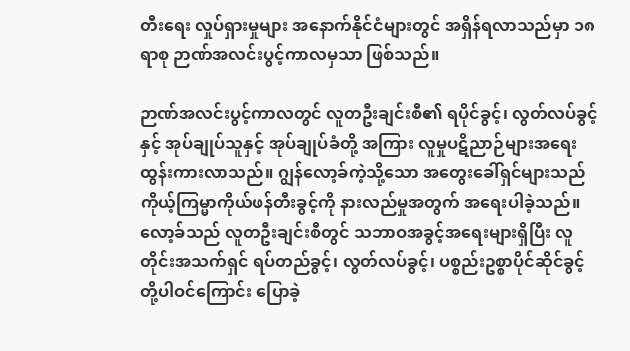တီးရေး လှုပ်ရှားမှုများ အနောက်နိုင်ငံများတွင် အရှိန်ရလာသည်မှာ ၁၈ ရာစု ဉာဏ်အလင်းပွင့်ကာလမှသာ ဖြစ်သည်။

ဉာဏ်အလင်းပွင့်ကာလတွင် လူတဦးချင်းစီ၏ ရပိုင်ခွင့်၊ လွတ်လပ်ခွင့်နှင့် အုပ်ချုပ်သူနှင့် အုပ်ချုပ်ခံတို့ အကြား လူမှုပဋိညာဉ်များအရေး ထွန်းကားလာသည်။ ဂျွန်လော့ခ်ကဲ့သို့သော အတွေးခေါ်ရှင်များသည် ကိုယ့်ကြမ္မာကိုယ်ဖန်တီးခွင့်ကို နားလည်မှုအတွက် အရေးပါခဲ့သည်။ လော့ခ်သည် လူတဦးချင်းစီတွင် သဘာဝအခွင့်အရေးများရှိပြီး လူတိုင်းအသက်ရှင် ရပ်တည်ခွင့်၊ လွတ်လပ်ခွင့်၊ ပစ္စည်းဥစ္စာပိုင်ဆိုင်ခွင့် တို့ပါဝင်ကြောင်း ပြောခဲ့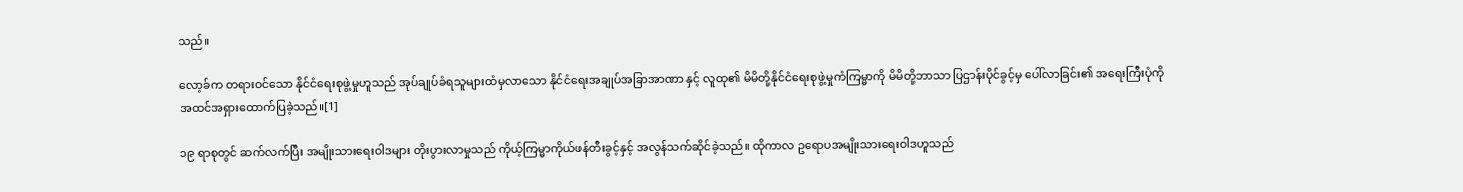သည်။

လော့ခ်က တရားဝင်သော နိုင်ငံရေးစုဖွဲ့မှုဟူသည် အုပ်ချုပ်ခံရသူများထံမှလာသော နိုင်ငံရေးအချုပ်အခြာအာဏာ နှင့် လူထု၏ မိမိတို့နိုင်ငံရေးစုဖွဲ့မှုကံကြမ္မာကို မိမိတို့ဘာသာ ပြဌာန်းပိုင်ခွင့်မှ ပေါ်လာခြင်း၏ အရေးကြီးပုံကို အထင်အရှားထောက်ပြခဲ့သည်။[1]

၁၉ ရာစုတွင် ဆက်လက်ပြီး အမျိုးသားရေးဝါဒများ တိုးပွားလာမှုသည် ကိုယ့်ကြမ္မာကိုယ်ဖန်တီးခွင့်နှင့် အလွန်သက်ဆိုင်ခဲ့သည်။ ထိုကာလ ဥရောပအမျိုးသားရေးဝါဒဟူသည်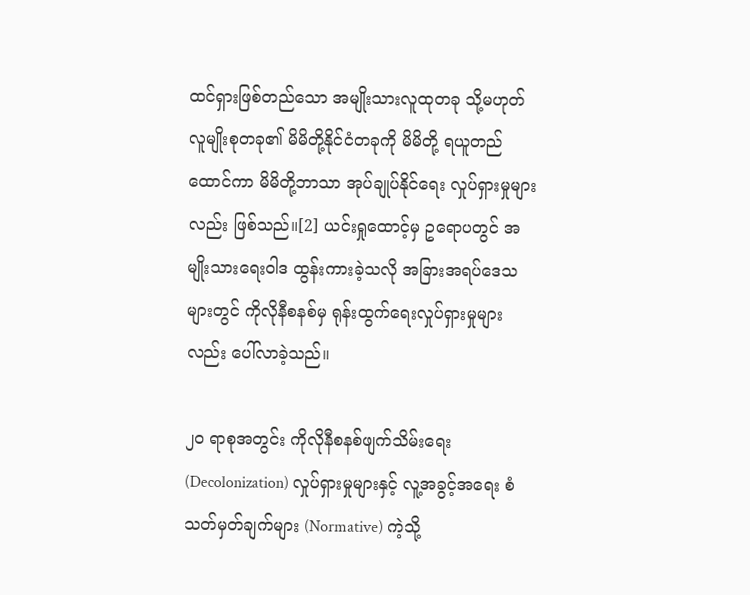ထင်ရှားဖြစ်တည်သော အမျိုးသားလူထုတခု သို့မဟုတ် လူမျိုးစုတခု၏ မိမိတို့နိုင်ငံတခုကို မိမိတို့ ရယူတည်ထောင်ကာ မိမိတို့ဘာသာ အုပ်ချုပ်နိုင်ရေး လှုပ်ရှားမှုများလည်း ဖြစ်သည်။[2] ယင်းရှုထောင့်မှ ဥရောပတွင် အမျိုးသားရေးဝါဒ ထွန်းကားခဲ့သလို အခြားအရပ်ဒေသများတွင် ကိုလိုနီစနစ်မှ ရုန်းထွက်ရေးလှုပ်ရှားမှုများလည်း ပေါ်လာခဲ့သည်။

၂၀ ရာစုအတွင်း ကိုလိုနီစနစ်ဖျက်သိမ်းရေး (Decolonization) လှုပ်ရှားမှုများနှင့် လူ့အခွင့်အရေး စံသတ်မှတ်ချက်များ (Normative) ကဲ့သို့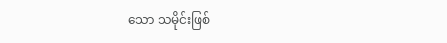သော သမိုင်းဖြစ်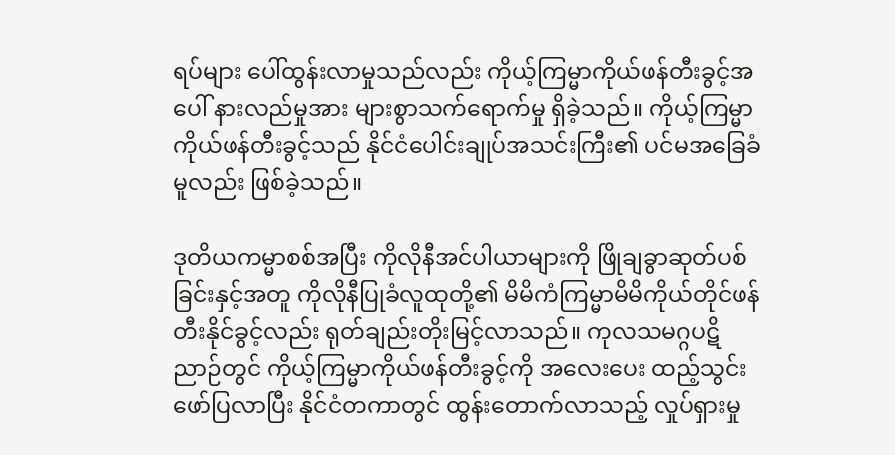ရပ်များ ပေါ်ထွန်းလာမှုသည်လည်း ကိုယ့်ကြမ္မာကိုယ်ဖန်တီးခွင့်အပေါ် နားလည်မှုအား များစွာသက်ရောက်မှု ရှိခဲ့သည်။ ကိုယ့်ကြမ္မာကိုယ်ဖန်တီးခွင့်သည် နိုင်ငံပေါင်းချုပ်အသင်းကြီး၏ ပင်မအခြေခံမူလည်း ဖြစ်ခဲ့သည်။

ဒုတိယကမ္မာစစ်အပြီး ကိုလိုနီအင်ပါယာများကို ဖြိုချခွာဆုတ်ပစ်ခြင်းနှင့်အတူ ကိုလိုနီပြုခံလူထုတို့၏ မိမိကံကြမ္မာမိမိကိုယ်တိုင်ဖန်တီးနိုင်ခွင့်လည်း ရုတ်ချည်းတိုးမြင့်လာသည်။ ကုလသမဂ္ဂပဋိညာဉ်တွင် ကိုယ့်ကြမ္မာကိုယ်ဖန်တီးခွင့်ကို အလေးပေး ထည့်သွင်း ဖော်ပြလာပြီး နိုင်ငံတကာတွင် ထွန်းတောက်လာသည့် လှုပ်ရှားမှု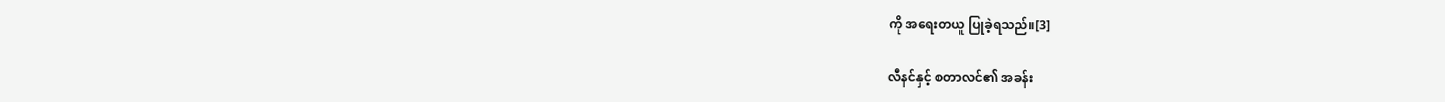ကို အရေးတယူ ပြုခဲ့ရသည်။[3]

လီနင်နှင့် စတာလင်၏ အခန်း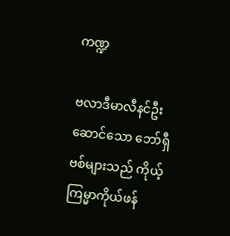ကဏ္ဍ

ဗလာဒီမာလီနင်ဦးဆောင်သော ဘော်ရှီဗစ်များသည် ကိုယ့်ကြမ္မာကိုယ်ဖန်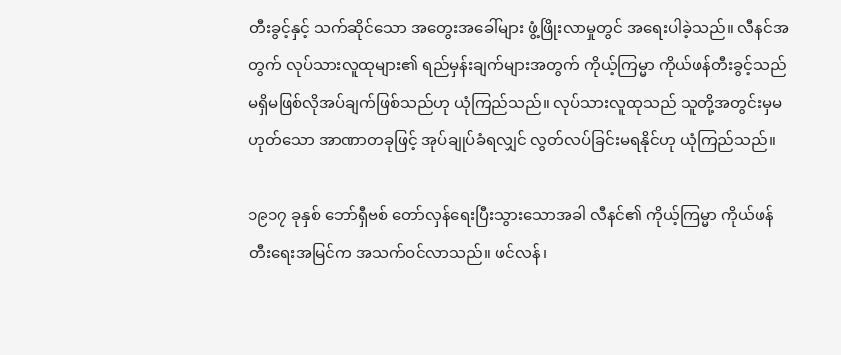တီးခွင့်နှင့် သက်ဆိုင်သော အတွေးအခေါ်များ ဖွံ့ဖြိုးလာမှုတွင် အရေးပါခဲ့သည်။ လီနင်အတွက် လုပ်သားလူထုများ၏ ရည်မှန်းချက်များအတွက် ကိုယ့်ကြမ္မာ ကိုယ်ဖန်တီးခွင့်သည် မရှိမဖြစ်လိုအပ်ချက်ဖြစ်သည်ဟု ယုံကြည်သည်။ လုပ်သားလူထုသည် သူတို့အတွင်းမှမဟုတ်သော အာဏာတခုဖြင့် အုပ်ချုပ်ခံရလျှင် လွတ်လပ်ခြင်းမရနိုင်ဟု ယုံကြည်သည်။

၁၉၁၇ ခုနှစ် ဘော်ရှီဗစ် တော်လှန်ရေးပြီးသွားသောအခါ လီနင်၏ ကိုယ့်ကြမ္မာ ကိုယ်ဖန်တီးရေးအမြင်က အသက်ဝင်လာသည်။ ဖင်လန်၊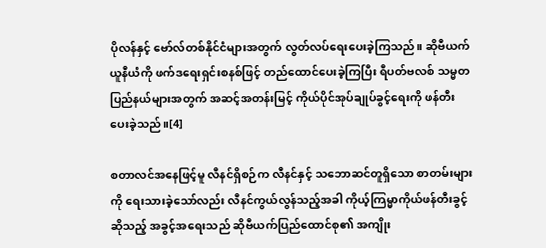ပိုလန်နှင့် ဗော်လ်တစ်နိုင်ငံများအတွက် လွတ်လပ်ရေးပေးခဲ့ကြသည်။ ဆိုဗီယက်ယူနီယံကို ဖက်ဒရေးရှင်းစနစ်ဖြင့် တည်ထောင်ပေးခဲ့ကြပြီး ရီပတ်ဗလစ် သမ္မတပြည်နယ်များအတွက် အဆင့်အတန်းမြင့် ကိုယ်ပိုင်အုပ်ချုပ်ခွင့်ရေးကို ဖန်တီးပေးခဲ့သည်။[4]

စတာလင်အနေဖြင့်မူ လီနင်ရှိစဉ်က လီနင်နှင့် သဘောဆင်တူရှိသော စာတမ်းများကို ရေးသားခဲ့သော်လည်း လီနင်ကွယ်လွန်သည့်အခါ ကိုယ့်ကြမ္မာကိုယ်ဖန်တီးခွင့်ဆိုသည့် အခွင့်အရေးသည် ဆိုဗီယက်ပြည်ထောင်စု၏ အကျိုး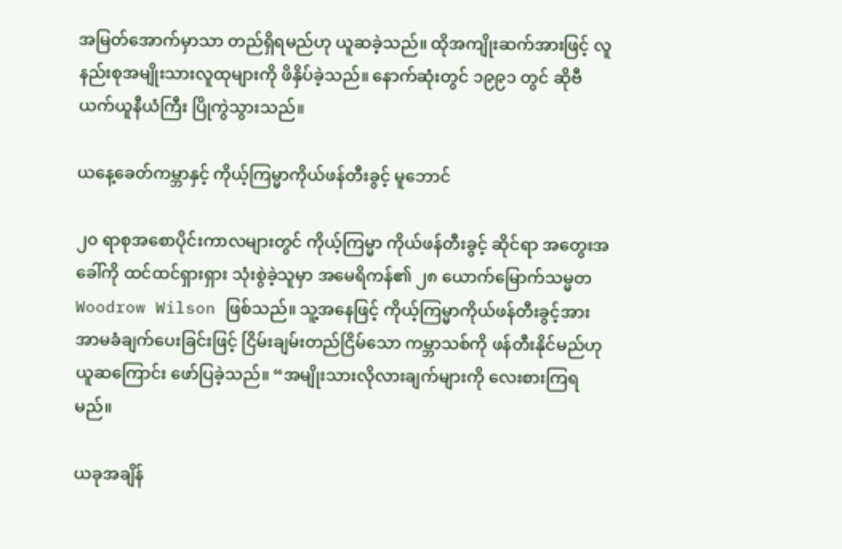အမြတ်အောက်မှာသာ တည်ရှိရမည်ဟု ယူဆခဲ့သည်။ ထိုအကျိုးဆက်အားဖြင့် လူနည်းစုအမျိုးသားလူထုများကို ဖိနှိပ်ခဲ့သည်။ နောက်ဆုံးတွင် ၁၉၉၁ တွင် ဆိုဗီယက်ယူနီယံကြီး ပြိုကွဲသွားသည်။

ယနေ့ခေတ်ကမ္ဘာနှင့် ကိုယ့်ကြမ္မာကိုယ်ဖန်တီးခွင့် မူဘောင်

၂၀ ရာစုအစောပိုင်းကာလများတွင် ကိုယ့်ကြမ္မာ ကိုယ်ဖန်တီးခွင့် ဆိုင်ရာ အတွေးအခေါ်ကို ထင်ထင်ရှားရှား သုံးစွဲခဲ့သူမှာ အမေရိကန်၏ ၂၈ ယောက်မြောက်သမ္မတ Woodrow Wilson ဖြစ်သည်။ သူ့အနေဖြင့် ကိုယ့်ကြမ္မာကိုယ်ဖန်တီးခွင့်အား အာမခံချက်ပေးခြင်းဖြင့် ငြိမ်းချမ်းတည်ငြိမ်သော ကမ္ဘာသစ်ကို ဖန်တီးနိုင်မည်ဟု ယူဆကြောင်း ဖော်ပြခဲ့သည်။ “အမျိုးသားလိုလားချက်များကို လေးစားကြရမည်။

ယခုအချိန်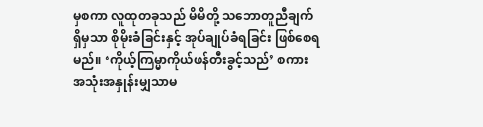မှစကာ လူထုတခုသည် မိမိတို့ သဘောတူညီချက်ရှိမှသာ စိုမိုးခံခြင်းနှင့် အုပ်ချုပ်ခံရခြင်း ဖြစ်စေရမည်။ ‘ကိုယ့်ကြမ္မာကိုယ်ဖန်တီးခွင့်သည်’ စကားအသုံးအနှုန်းမျှသာမ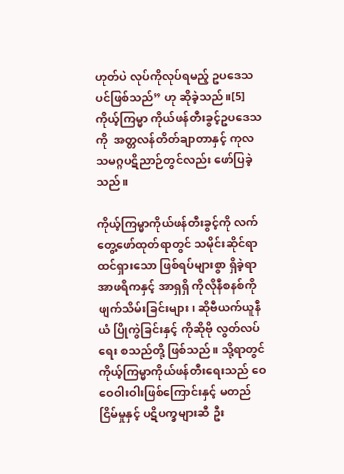ဟုတ်ပဲ လုပ်ကိုလုပ်ရမည့် ဥပဒေသပင်ဖြစ်သည်” ဟု ဆိုခဲ့သည်။[5] ကိုယ့်ကြမ္မာ ကိုယ်ဖန်တီးခွင့်ဥပဒေသကို  အတ္တလန်တိတ်ချာတာနှင့် ကုလသမဂ္ဂပဋိညာဉ်တွင်လည်း ဖော်ပြခဲ့သည်။

ကိုယ့်ကြမ္မာကိုယ်ဖန်တီးခွင့်ကို လက်တွေ့ဖော်ထုတ်ရာတွင် သမိုင်းဆိုင်ရာ ထင်ရှားသော ဖြစ်ရပ်များစွာ ရှိခဲ့ရာ အာဖရိကနှင့် အာရှရှိ ကိုလိုနီစနစ်ကို ဖျက်သိမ်းခြင်းများ၊ ဆိုဗီယက်ယူနီယံ ပြိုကွဲခြင်းနှင့် ကိုဆိုဗို လွတ်လပ်ရေး စသည်တို့ ဖြစ်သည်။ သို့ရာတွင် ကိုယ့်ကြမ္မာကိုယ်ဖန်တီးရေးသည် ဝေဝေဝါးဝါးဖြစ်ကြောင်းနှင့် မတည်ငြိမ်မှုနှင့် ပဋိပက္ခများဆီ ဦး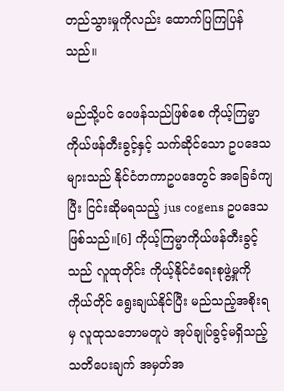တည်သွားမှုကိုလည်း ထောက်ပြကြပြန်သည်။

မည်သို့ပင် ဝေဖန်သည်ဖြစ်စေ ကိုယ့်ကြမ္မာ ကိုယ်ဖန်တီးခွင့်နှင့် သက်ဆိုင်သော ဥပဒေသများသည် နိုင်ငံတကာဥပဒေတွင် အခြေခံကျပြီး ငြင်းဆိုမရသည့် jus cogens ဥပဒေသ ဖြစ်သည်။[6] ကိုယ့်ကြမ္မာကိုယ်ဖန်တီးခွင့်သည် လူထုတိုင်း ကိုယ့်နိုင်ငံရေးစုဖွဲ့မှုကို ကိုယ်တိုင် ရွေးချယ်နိုင်ပြီး မည်သည့်အစိုးရမှ လူထုသဘောမတူပဲ အုပ်ချုပ်ခွင့်မရှိသည့် သတိပေးချက် အမှတ်အ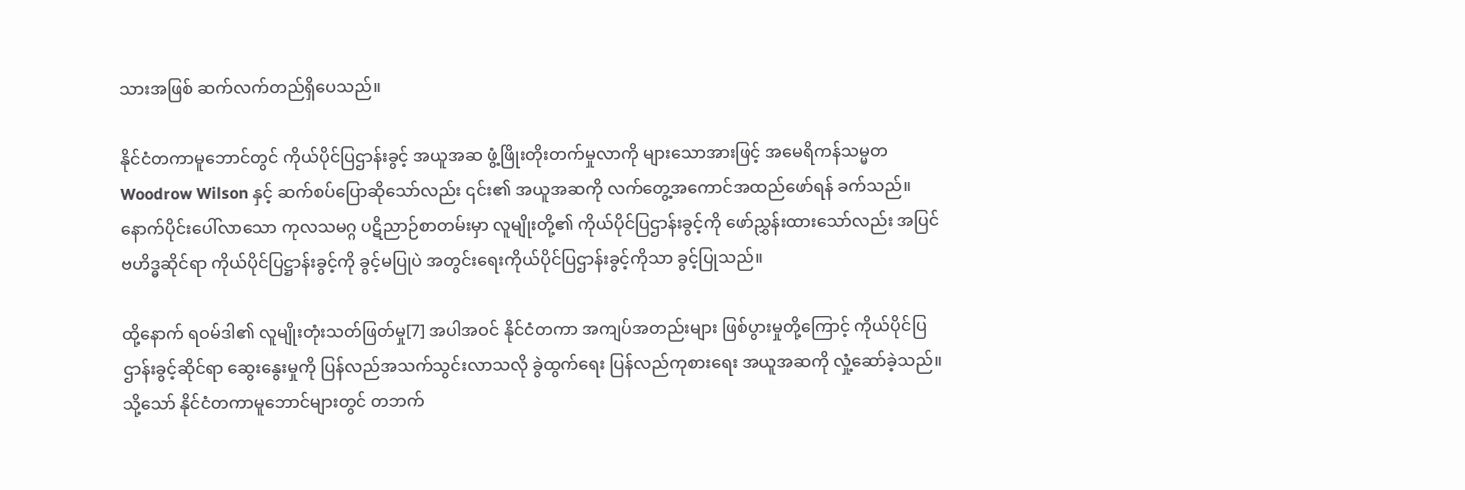သားအဖြစ် ဆက်လက်တည်ရှိပေသည်။

နိုင်ငံတကာမူဘောင်တွင် ကိုယ်ပိုင်ပြဌာန်းခွင့် အယူအဆ ဖွံ့ဖြိုးတိုးတက်မှုလာကို များသောအားဖြင့် အမေရိကန်သမ္မတ Woodrow Wilson နှင့် ဆက်စပ်ပြောဆိုသော်လည်း ၎င်း၏ အယူအဆကို လက်တွေ့အကောင်အထည်ဖော်ရန် ခက်သည်။ နောက်ပိုင်းပေါ်လာသော ကုလသမဂ္ဂ ပဋိညာဉ်စာတမ်းမှာ လူမျိုးတို့၏ ကိုယ်ပိုင်ပြဌာန်းခွင့်ကို ဖော်ညွှန်းထားသော်လည်း အပြင်ဗဟိဒ္ဓဆိုင်ရာ ကိုယ်ပိုင်ပြဋ္ဌာန်းခွင့်ကို ခွင့်မပြုပဲ အတွင်းရေးကိုယ်ပိုင်ပြဌာန်းခွင့်ကိုသာ ခွင့်ပြုသည်။

ထို့နောက် ရဝမ်ဒါ၏ လူမျိုးတုံးသတ်ဖြတ်မှု[7] အပါအဝင် နိုင်ငံတကာ အကျပ်အတည်းများ ဖြစ်ပွားမှုတို့ကြောင့် ကိုယ်ပိုင်ပြဌာန်းခွင့်ဆိုင်ရာ ဆွေးနွေးမှုကို ပြန်လည်အသက်သွင်းလာသလို ခွဲထွက်ရေး ပြန်လည်ကုစားရေး အယူအဆကို လှုံ့ဆော်ခဲ့သည်။ သို့သော် နိုင်ငံတကာမူဘောင်များတွင် တဘက်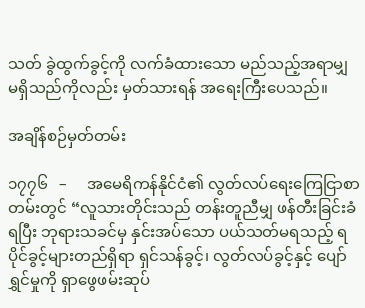သတ် ခွဲထွက်ခွင့်ကို လက်ခံထားသော မည်သည့်အရာမျှ မရှိသည်ကိုလည်း မှတ်သားရန် အရေးကြီးပေသည်။

အချိန်စဉ်မှတ်တမ်း

၁၇၇၆   –     အမေရိကန်နိုင်ငံ၏ လွတ်လပ်ရေးကြေငြာစာတမ်းတွင် “လူသားတိုင်းသည် တန်းတူညီမျှ ဖန်တီးခြင်းခံရပြီး ဘုရားသခင်မှ နှင်းအပ်သော ပယ်သတ်မရသည့် ရပိုင်ခွင့်များတည်ရှိရာ ရှင်သန်ခွင့်၊ လွတ်လပ်ခွင့်နှင့် ပျော်ရွှင်မှုကို ရှာဖွေဖမ်းဆုပ်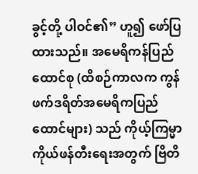ခွင့်တို့ ပါဝင်၏” ဟူ၍ ဖော်ပြထားသည်။ အမေရိကန်ပြည်ထောင်စု (ထိစဉ်ကာလက ကွန်ဖက်ဒရိတ်အမေရိကပြည်ထောင်များ) သည် ကိုယ့်ကြမ္မာ ကိုယ်ဖန်တီးရေးအတွက် ဗြိတိ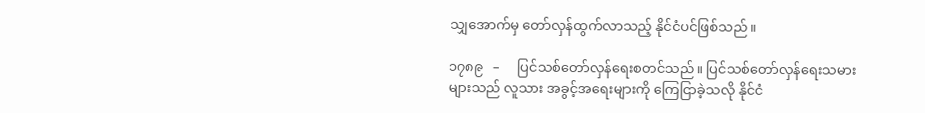သျှအောက်မှ တော်လှန်ထွက်လာသည့် နိုင်ငံပင်ဖြစ်သည်။

၁၇၈၉   –     ပြင်သစ်တော်လှန်ရေးစတင်သည်။ ပြင်သစ်တော်လှန်ရေးသမားများသည် လူသား အခွင့်အရေးများကို ကြေငြာခဲ့သလို နိုင်ငံ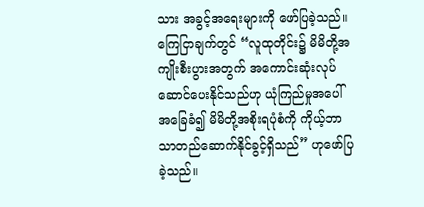သား အခွင့်အရေးများကို ဖော်ပြခဲ့သည်။ ကြေငြာချက်တွင် “လူထုတိုင်း၌ မိမိတို့အကျိုးစီးပွားအတွက် အကောင်းဆုံးလုပ်ဆောင်ပေးနိုင်သည်ဟု ယုံကြည်မှုအပေါ်အခြေခံ၍ မိမိတို့အစိုးရပုံစံကို ကိုယ့်ဘာသာတည်ဆောက်နိုင်ခွင့်ရှိသည်” ဟုဖော်ပြခဲ့သည်။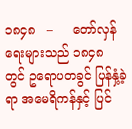၁၈၄၈   –     တော်လှန်ရေးများသည် ၁၈၄၈ တွင် ဥရောပတခွင် ပြန်နှံ့ခဲ့ရာ အမေရိကန်နှင့် ပြင်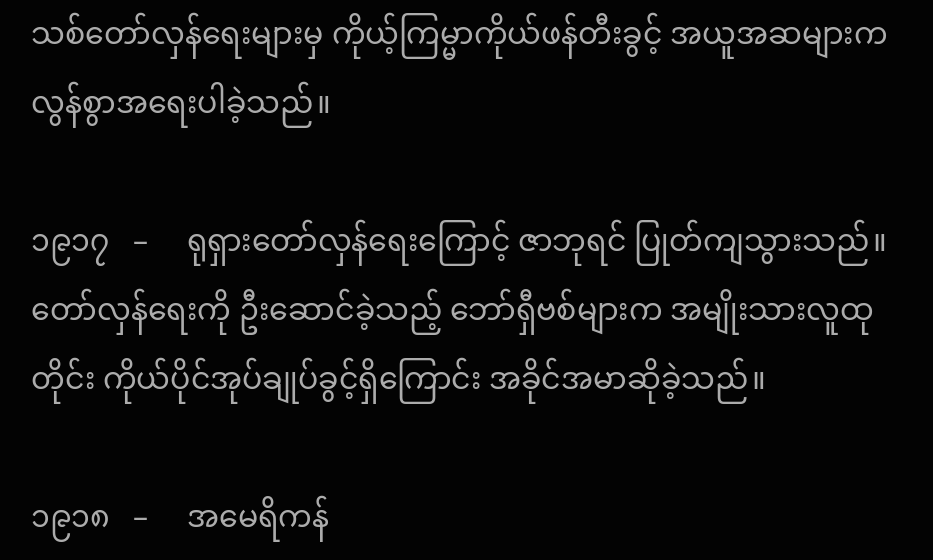သစ်တော်လှန်ရေးများမှ ကိုယ့်ကြမ္မာကိုယ်ဖန်တီးခွင့် အယူအဆများက လွန်စွာအရေးပါခဲ့သည်။

၁၉၁၇   –     ရုရှားတော်လှန်ရေးကြောင့် ဇာဘုရင် ပြုတ်ကျသွားသည်။ တော်လှန်ရေးကို ဦးဆောင်ခဲ့သည့် ဘော်ရှီဗစ်များက အမျိုးသားလူထုတိုင်း ကိုယ်ပိုင်အုပ်ချုပ်ခွင့်ရှိကြောင်း အခိုင်အမာဆိုခဲ့သည်။

၁၉၁၈   –     အမေရိကန်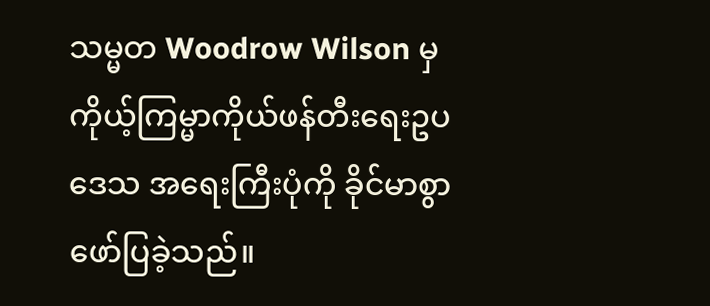သမ္မတ Woodrow Wilson မှ ကိုယ့်ကြမ္မာကိုယ်ဖန်တီးရေးဥပဒေသ အရေးကြီးပုံကို ခိုင်မာစွာ ဖော်ပြခဲ့သည်။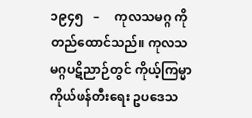၁၉၄၅   –     ကုလသမဂ္ဂ ကို တည်ထောင်သည်။ ကုလသမဂ္ဂပဋိညာဉ်တွင် ကိုယ့်ကြမ္မာကိုယ်ဖန်တီးရေး ဥပဒေသ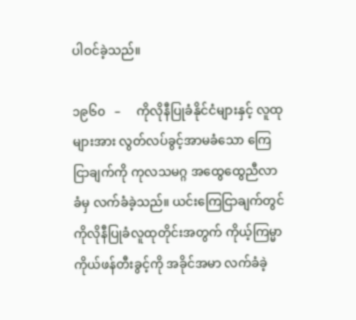ပါဝင်ခဲ့သည်။

၁၉၆၀   –     ကိုလိုနီပြုခံနိုင်ငံများနှင့် လူထုများအား လွတ်လပ်ခွင့်အာမခံသော ကြေငြာချက်ကို ကုလသမဂ္ဂ အထွေထွေညီလာခံမှ လက်ခံခဲ့သည်။ ယင်းကြေငြာချက်တွင် ကိုလိုနီပြုခံလူထုတိုင်းအတွက် ကိုယ့်ကြမ္မာကိုယ်ဖန်တီးခွင့်ကို အခိုင်အမာ လက်ခံခဲ့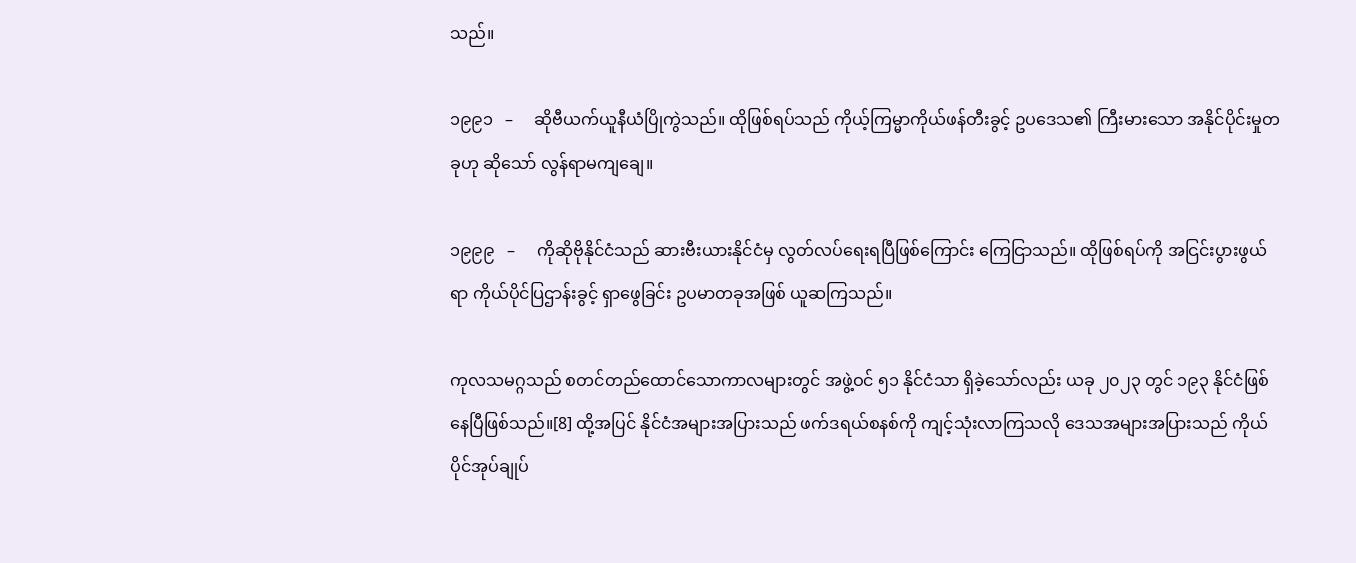သည်။

၁၉၉၁   –     ဆိုဗီယက်ယူနီယံပြိုကွဲသည်။ ထိုဖြစ်ရပ်သည် ကိုယ့်ကြမ္မာကိုယ်ဖန်တီးခွင့် ဥပဒေသ၏ ကြီးမားသော အနိုင်ပိုင်းမှုတခုဟု ဆိုသော် လွန်ရာမကျချေ။

၁၉၉၉   –     ကိုဆိုဗိုနိုင်ငံသည် ဆားဗီးယားနိုင်ငံမှ လွတ်လပ်ရေးရပြီဖြစ်ကြောင်း ကြေငြာသည်။ ထိုဖြစ်ရပ်ကို အငြင်းပွားဖွယ်ရာ ကိုယ်ပိုင်ပြဌာန်းခွင့် ရှာဖွေခြင်း ဥပမာတခုအဖြစ် ယူဆကြသည်။

ကုလသမဂ္ဂသည် စတင်တည်ထောင်သောကာလများတွင် အဖွဲ့ဝင် ၅၁ နိုင်ငံသာ ရှိခဲ့သော်လည်း ယခု ၂၀၂၃ တွင် ၁၉၃ နိုင်ငံဖြစ်နေပြီဖြစ်သည်။[8] ထို့အပြင် နိုင်ငံအများအပြားသည် ဖက်ဒရယ်စနစ်ကို ကျင့်သုံးလာကြသလို ဒေသအများအပြားသည် ကိုယ်ပိုင်အုပ်ချုပ်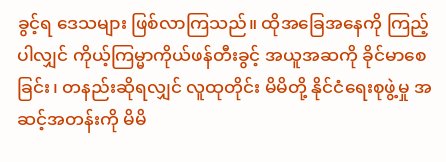ခွင့်ရ ဒေသများ ဖြစ်လာကြသည်။ ထိုအခြေအနေကို ကြည့်ပါလျှင် ကိုယ့်ကြမ္မာကိုယ်ဖန်တီးခွင့် အယူအဆကို ခိုင်မာစေခြင်း၊ တနည်းဆိုရလျှင် လူထုတိုင်း မိမိတို့ နိုင်ငံရေးစုဖွဲ့မှု အဆင့်အတန်းကို မိမိ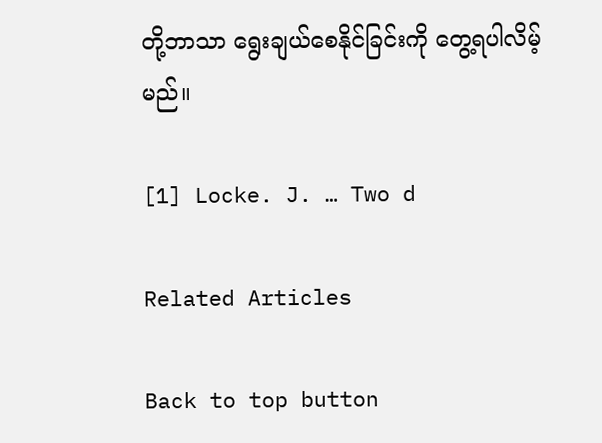တို့ဘာသာ ရွေးချယ်စေနိုင်ခြင်းကို တွေ့ရပါလိမ့်မည်။

[1] Locke. J. … Two d

Related Articles

Back to top button